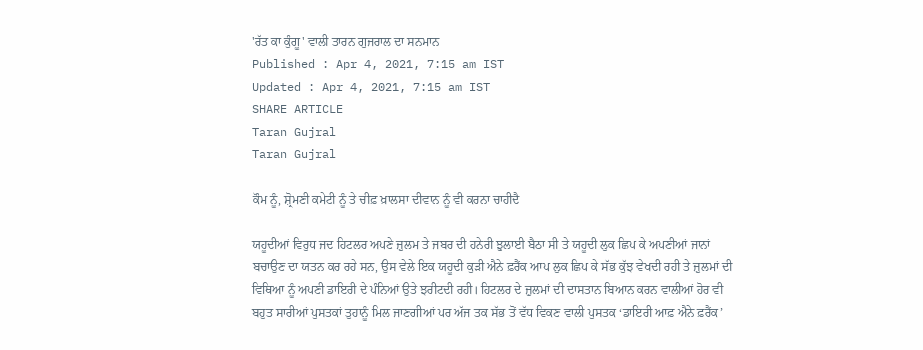'ਰੱਤ ਕਾ ਕੁੰਗੂ' ਵਾਲੀ ਤਾਰਨ ਗੁਜਰਾਲ ਦਾ ਸਨਮਾਨ
Published : Apr 4, 2021, 7:15 am IST
Updated : Apr 4, 2021, 7:15 am IST
SHARE ARTICLE
Taran Gujral
Taran Gujral

ਕੌਮ ਨੂੰ, ਸ਼੍ਰੋਮਣੀ ਕਮੇਟੀ ਨੂੰ ਤੇ ਚੀਫ਼ ਖ਼ਾਲਸਾ ਦੀਵਾਨ ਨੂੰ ਵੀ ਕਰਨਾ ਚਾਹੀਦੈ

ਯਹੂਦੀਆਂ ਵਿਰੁਧ ਜਦ ਹਿਟਲਰ ਅਪਣੇ ਜ਼ੁਲਮ ਤੇ ਜਬਰ ਦੀ ਹਨੇਰੀ ਝੁਲਾਈ ਬੈਠਾ ਸੀ ਤੇ ਯਹੂਦੀ ਲੁਕ ਛਿਪ ਕੇ ਅਪਣੀਆਂ ਜਾਨਾਂ ਬਚਾਉਣ ਦਾ ਯਤਨ ਕਰ ਰਹੇ ਸਨ, ਉਸ ਵੇਲੇ ਇਕ ਯਹੂਦੀ ਕੁੜੀ ਐਨੇ ਫ਼ਰੈਂਕ ਆਪ ਲੁਕ ਛਿਪ ਕੇ ਸੱਭ ਕੁੱਝ ਵੇਖਦੀ ਰਹੀ ਤੇ ਜ਼ੁਲਮਾਂ ਦੀ ਵਿਥਿਆ ਨੂੰ ਅਪਣੀ ਡਾਇਰੀ ਦੇ ਪੰਨਿਆਂ ਉਤੇ ਝਰੀਟਦੀ ਰਹੀ। ਹਿਟਲਰ ਦੇ ਜ਼ੁਲਮਾਂ ਦੀ ਦਾਸਤਾਨ ਬਿਆਨ ਕਰਨ ਵਾਲੀਆਂ ਹੋਰ ਵੀ ਬਹੁਤ ਸਾਰੀਆਂ ਪੁਸਤਕਾਂ ਤੁਹਾਨੂੰ ਮਿਲ ਜਾਣਗੀਆਂ ਪਰ ਅੱਜ ਤਕ ਸੱਭ ਤੋਂ ਵੱਧ ਵਿਕਣ ਵਾਲੀ ਪੁਸਤਕ ‘ਡਾਇਰੀ ਆਫ਼ ਐਨੇ ਫ਼ਰੈਂਕ’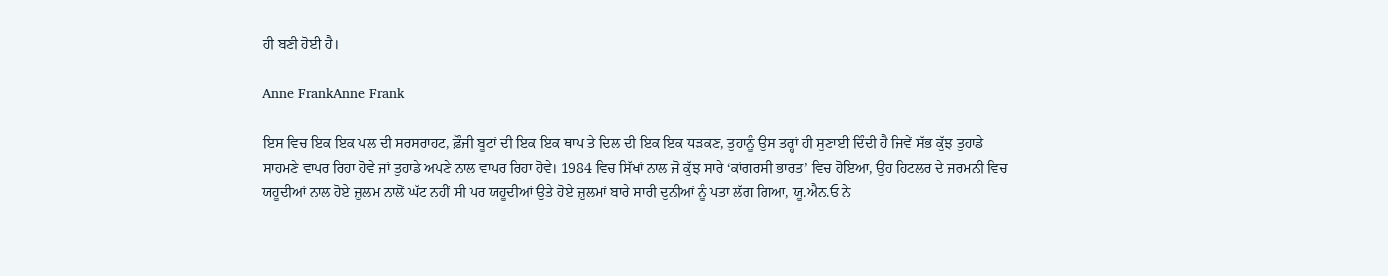ਹੀ ਬਣੀ ਹੋਈ ਹੈ।

Anne FrankAnne Frank

ਇਸ ਵਿਚ ਇਕ ਇਕ ਪਲ ਦੀ ਸਰਸਰਾਹਟ, ਫ਼ੌਜੀ ਬੂਟਾਂ ਦੀ ਇਕ ਇਕ ਥਾਪ ਤੇ ਦਿਲ ਦੀ ਇਕ ਇਕ ਧੜਕਣ, ਤੁਹਾਨੂੰ ਉਸ ਤਰ੍ਹਾਂ ਹੀ ਸੁਣਾਈ ਦਿੰਦੀ ਹੈ ਜਿਵੇਂ ਸੱਭ ਕੁੱਝ ਤੁਹਾਡੇ ਸਾਹਮਣੇ ਵਾਪਰ ਰਿਹਾ ਹੋਵੇ ਜਾਂ ਤੁਹਾਡੇ ਅਪਣੇ ਨਾਲ ਵਾਪਰ ਰਿਹਾ ਹੋਵੇ। 1984 ਵਿਚ ਸਿੱਖਾਂ ਨਾਲ ਜੋ ਕੁੱਝ ਸਾਰੇ ‘ਕਾਂਗਰਸੀ ਭਾਰਤ’ ਵਿਚ ਹੋਇਆ, ਉਹ ਹਿਟਲਰ ਦੇ ਜਰਮਨੀ ਵਿਚ ਯਹੂਦੀਆਂ ਨਾਲ ਹੋਏ ਜ਼ੁਲਮ ਨਾਲੋਂ ਘੱਟ ਨਹੀਂ ਸੀ ਪਰ ਯਹੂਦੀਆਂ ਉਤੇ ਹੋਏ ਜ਼ੁਲਮਾਂ ਬਾਰੇ ਸਾਰੀ ਦੁਨੀਆਂ ਨੂੰ ਪਤਾ ਲੱਗ ਗਿਆ, ਯੂ.ਐਨ.ਓ ਨੇ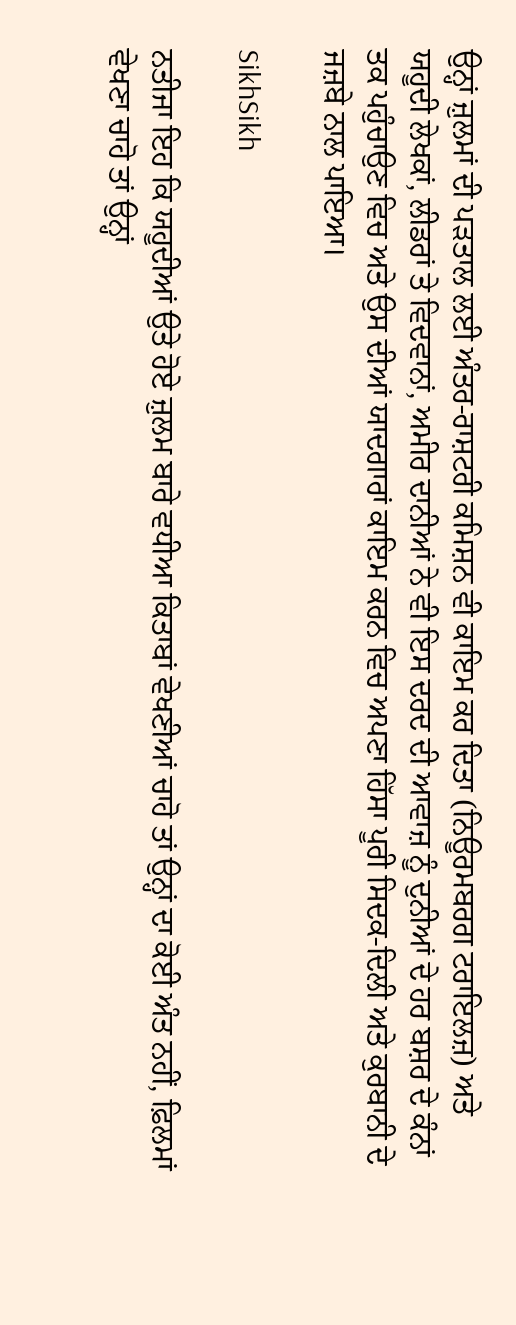ਉਨ੍ਹਾਂ ਜ਼ੁਲਮਾਂ ਦੀ ਪੜਤਾਲ ਲਈ ਅੰਤਰ-ਰਾਸ਼ਟਰੀ ਕਮਿਸ਼ਨ ਵੀ ਕਾਇਮ ਕਰ ਦਿਤਾ (ਨਿਊਰਮਬਰਗ ਟਰਾਇਲਜ਼) ਅਤੇ ਯਹੂਦੀ ਲੇਖਕਾਂ, ਲੀਡਰਾਂ ਤੇ ਵਿਦਵਾਨਾਂ, ਅਮੀਰ ਦਾਨੀਆਂ ਨੇ ਵੀ ਇਸ ਦਰਦ ਦੀ ਆਵਾਜ਼ ਨੂੰ ਦੁਨੀਆਂ ਦੇ ਹਰ ਬਸ਼ਰ ਦੇ ਕੰਨਾਂ ਤਕ ਪਹੁੰਚਾਉਣ ਵਿਚ ਅਤੇ ਉਸ ਦੀਆਂ ਯਾਦਗਾਰਾਂ ਕਾਇਮ ਕਰਨ ਵਿਚ ਅਪਣਾ ਹਿੱਸਾ ਪੂਰੀ ਸਿਦਕ-ਦਿਲੀ ਅਤੇ ਕੁਰਬਾਨੀ ਦੇ ਜਜ਼ਬੇ ਨਾਲ ਪਾਇਆ।

SikhSikh

ਨਤੀਜਾ ਇਹ ਕਿ ਯਹੂਦੀਆਂ ਉਤੇ ਹੋਏ ਜ਼ੁਲਮ ਬਾਰੇ ਵਧੀਆ ਕਿਤਾਬਾਂ ਵੇਖਣੀਆਂ ਚਾਹੋ ਤਾਂ ਉਨ੍ਹਾਂ ਦਾ ਕੋਈ ਅੰਤ ਨਹੀਂ, ਫ਼ਿਲਮਾਂ ਵੇਖਣਾ ਚਾਹੋ ਤਾਂ ਉਨ੍ਹਾਂ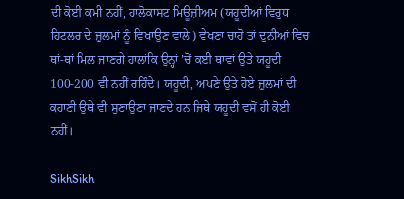ਦੀ ਕੋਈ ਕਮੀ ਨਹੀਂ, ਹਾਲੋਕਾਸਟ ਮਿਊਜ਼ੀਅਮ (ਯਹੂਦੀਆਂ ਵਿਰੁਧ ਹਿਟਲਰ ਦੇ ਜ਼ੁਲਮਾਂ ਨੂੰ ਵਿਖਾਉਣ ਵਾਲੇ) ਵੇਖਣਾ ਚਾਹੋ ਤਾਂ ਦੁਨੀਆਂ ਵਿਚ ਥਾਂ-ਥਾਂ ਮਿਲ ਜਾਣਗੇ ਹਾਲਾਂਕਿ ਉਨ੍ਹਾਂ ’ਚੋਂ ਕਈ ਥਾਵਾਂ ਉਤੇ ਯਹੂਦੀ 100-200 ਵੀ ਨਹੀਂ ਰਹਿੰਦੇ। ਯਹੂਦੀ, ਅਪਣੇ ਉਤੇ ਹੋਏ ਜ਼ੁਲਮਾਂ ਦੀ ਕਹਾਣੀ ਉਥੇ ਵੀ ਸੁਣਾਉਣਾ ਜਾਣਦੇ ਹਨ ਜਿਥੇ ਯਹੂਦੀ ਵਸੋਂ ਹੀ ਕੋਈ ਨਹੀਂ।

SikhSikh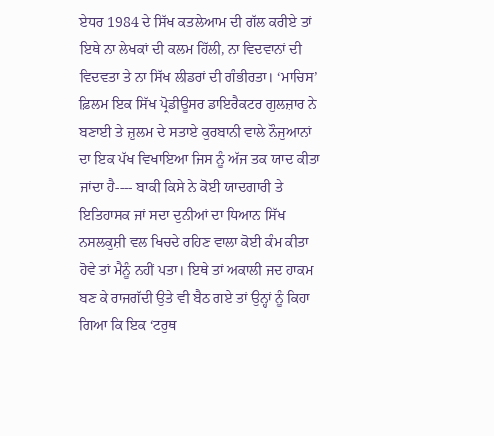ਏਧਰ 1984 ਦੇ ਸਿੱਖ ਕਤਲੇਆਮ ਦੀ ਗੱਲ ਕਰੀਏ ਤਾਂ ਇਥੇ ਨਾ ਲੇਖਕਾਂ ਦੀ ਕਲਮ ਹਿੱਲੀ, ਨਾ ਵਿਦਵਾਨਾਂ ਦੀ ਵਿਦਵਤਾ ਤੇ ਨਾ ਸਿੱਖ ਲੀਡਰਾਂ ਦੀ ਗੰਭੀਰਤਾ। ‘ਮਾਚਿਸ’ ਫ਼ਿਲਮ ਇਕ ਸਿੱਖ ਪ੍ਰੋਡੀਊਸਰ ਡਾਇਰੈਕਟਰ ਗੁਲਜ਼ਾਰ ਨੇ ਬਣਾਈ ਤੇ ਜ਼ੁਲਮ ਦੇ ਸਤਾਏ ਕੁਰਬਾਨੀ ਵਾਲੇ ਨੌਜੁਆਨਾਂ ਦਾ ਇਕ ਪੱਖ ਵਿਖਾਇਆ ਜਿਸ ਨੂੰ ਅੱਜ ਤਕ ਯਾਦ ਕੀਤਾ ਜਾਂਦਾ ਹੈ---- ਬਾਕੀ ਕਿਸੇ ਨੇ ਕੋਈ ਯਾਦਗਾਰੀ ਤੇ ਇਤਿਹਾਸਕ ਜਾਂ ਸਦਾ ਦੁਨੀਆਂ ਦਾ ਧਿਆਨ ਸਿੱਖ ਨਸਲਕੁਸ਼ੀ ਵਲ ਖਿਚਦੇ ਰਹਿਣ ਵਾਲਾ ਕੋਈ ਕੰਮ ਕੀਤਾ ਹੋਵੇ ਤਾਂ ਮੈਨੂੰ ਨਹੀਂ ਪਤਾ। ਇਥੇ ਤਾਂ ਅਕਾਲੀ ਜਦ ਹਾਕਮ ਬਣ ਕੇ ਰਾਜਗੱਦੀ ਉਤੇ ਵੀ ਬੈਠ ਗਏ ਤਾਂ ਉਨ੍ਹਾਂ ਨੂੰ ਕਿਹਾ ਗਿਆ ਕਿ ਇਕ ‘ਟਰੁਥ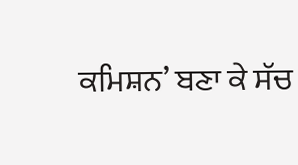ਕਮਿਸ਼ਨ’ ਬਣਾ ਕੇ ਸੱਚ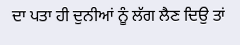ਦਾ ਪਤਾ ਹੀ ਦੁਨੀਆਂ ਨੂੰ ਲੱਗ ਲੈਣ ਦਿਉ ਤਾਂ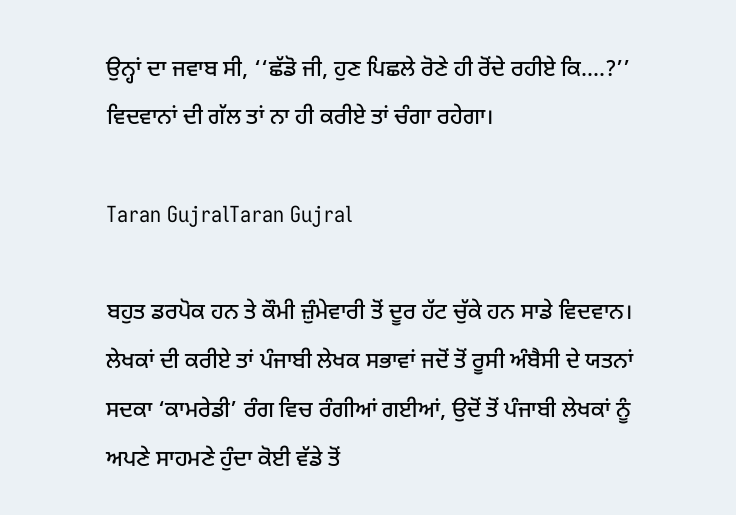ਉਨ੍ਹਾਂ ਦਾ ਜਵਾਬ ਸੀ, ‘‘ਛੱਡੋ ਜੀ, ਹੁਣ ਪਿਛਲੇ ਰੋਣੇ ਹੀ ਰੋਂਦੇ ਰਹੀਏ ਕਿ....?’’ ਵਿਦਵਾਨਾਂ ਦੀ ਗੱਲ ਤਾਂ ਨਾ ਹੀ ਕਰੀਏ ਤਾਂ ਚੰਗਾ ਰਹੇਗਾ।

Taran GujralTaran Gujral

ਬਹੁਤ ਡਰਪੋਕ ਹਨ ਤੇ ਕੌਮੀ ਜ਼ੁੰਮੇਵਾਰੀ ਤੋਂ ਦੂਰ ਹੱਟ ਚੁੱਕੇ ਹਨ ਸਾਡੇ ਵਿਦਵਾਨ। ਲੇਖਕਾਂ ਦੀ ਕਰੀਏ ਤਾਂ ਪੰਜਾਬੀ ਲੇਖਕ ਸਭਾਵਾਂ ਜਦੋਂ ਤੋਂ ਰੂਸੀ ਅੰਬੈਸੀ ਦੇ ਯਤਨਾਂ ਸਦਕਾ ‘ਕਾਮਰੇਡੀ’ ਰੰਗ ਵਿਚ ਰੰਗੀਆਂ ਗਈਆਂ, ਉਦੋਂ ਤੋਂ ਪੰਜਾਬੀ ਲੇਖਕਾਂ ਨੂੰ ਅਪਣੇ ਸਾਹਮਣੇ ਹੁੰਦਾ ਕੋਈ ਵੱਡੇ ਤੋਂ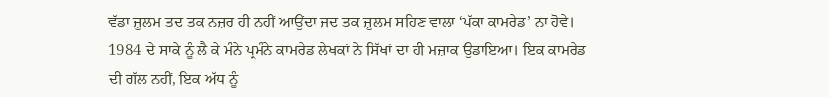ਵੱਡਾ ਜ਼ੁਲਮ ਤਦ ਤਕ ਨਜ਼ਰ ਹੀ ਨਹੀਂ ਆਉਂਦਾ ਜਦ ਤਕ ਜ਼ੁਲਮ ਸਹਿਣ ਵਾਲਾ ‘ਪੱਕਾ ਕਾਮਰੇਡ’ ਨਾ ਹੋਵੇ। 1984 ਦੇ ਸਾਕੇ ਨੂੰ ਲੈ ਕੇ ਮੰਨੇ ਪ੍ਰਮੰਨੇ ਕਾਮਰੇਡ ਲੇਖਕਾਂ ਨੇ ਸਿੱਖਾਂ ਦਾ ਹੀ ਮਜ਼ਾਕ ਉਡਾਇਆ। ਇਕ ਕਾਮਰੇਡ ਦੀ ਗੱਲ ਨਹੀਂ, ਇਕ ਅੱਧ ਨੂੰ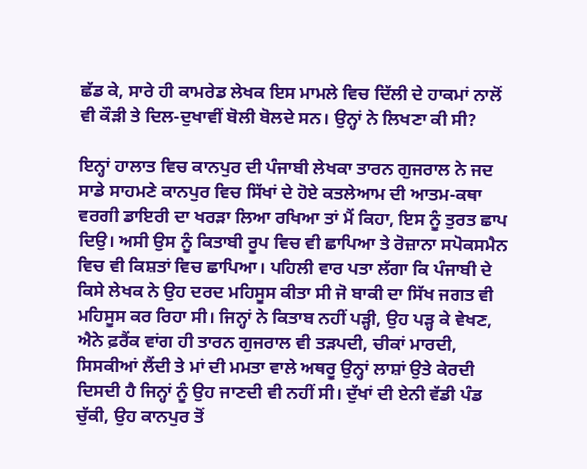ਛੱਡ ਕੇ, ਸਾਰੇ ਹੀ ਕਾਮਰੇਡ ਲੇਖਕ ਇਸ ਮਾਮਲੇ ਵਿਚ ਦਿੱਲੀ ਦੇ ਹਾਕਮਾਂ ਨਾਲੋਂ ਵੀ ਕੌੜੀ ਤੇ ਦਿਲ-ਦੁਖਾਵੀਂ ਬੋਲੀ ਬੋਲਦੇ ਸਨ। ਉਨ੍ਹਾਂ ਨੇ ਲਿਖਣਾ ਕੀ ਸੀ?

ਇਨ੍ਹਾਂ ਹਾਲਾਤ ਵਿਚ ਕਾਨਪੁਰ ਦੀ ਪੰਜਾਬੀ ਲੇਖਕਾ ਤਾਰਨ ਗੁਜਰਾਲ ਨੇ ਜਦ ਸਾਡੇ ਸਾਹਮਣੇ ਕਾਨਪੁਰ ਵਿਚ ਸਿੱਖਾਂ ਦੇ ਹੋਏ ਕਤਲੇਆਮ ਦੀ ਆਤਮ-ਕਥਾ ਵਰਗੀ ਡਾਇਰੀ ਦਾ ਖਰੜਾ ਲਿਆ ਰਖਿਆ ਤਾਂ ਮੈਂ ਕਿਹਾ, ਇਸ ਨੂੰ ਤੁਰਤ ਛਾਪ ਦਿਉ। ਅਸੀ ਉਸ ਨੂੰ ਕਿਤਾਬੀ ਰੂਪ ਵਿਚ ਵੀ ਛਾਪਿਆ ਤੇ ਰੋਜ਼ਾਨਾ ਸਪੋਕਸਮੈਨ ਵਿਚ ਵੀ ਕਿਸ਼ਤਾਂ ਵਿਚ ਛਾਪਿਆ। ਪਹਿਲੀ ਵਾਰ ਪਤਾ ਲੱਗਾ ਕਿ ਪੰਜਾਬੀ ਦੇ ਕਿਸੇ ਲੇਖਕ ਨੇ ਉਹ ਦਰਦ ਮਹਿਸੂਸ ਕੀਤਾ ਸੀ ਜੋ ਬਾਕੀ ਦਾ ਸਿੱਖ ਜਗਤ ਵੀ ਮਹਿਸੂਸ ਕਰ ਰਿਹਾ ਸੀ। ਜਿਨ੍ਹਾਂ ਨੇ ਕਿਤਾਬ ਨਹੀਂ ਪੜ੍ਹੀ, ਉਹ ਪੜ੍ਹ ਕੇ ਵੇਖਣ, ਐਨੇ ਫ਼ਰੈਂਕ ਵਾਂਗ ਹੀ ਤਾਰਨ ਗੁਜਰਾਲ ਵੀ ਤੜਪਦੀ, ਚੀਕਾਂ ਮਾਰਦੀ, ਸਿਸਕੀਆਂ ਲੈਂਦੀ ਤੇ ਮਾਂ ਦੀ ਮਮਤਾ ਵਾਲੇ ਅਥਰੂ ਉਨ੍ਹਾਂ ਲਾਸ਼ਾਂ ਉਤੇ ਕੇਰਦੀ ਦਿਸਦੀ ਹੈ ਜਿਨ੍ਹਾਂ ਨੂੰ ਉਹ ਜਾਣਦੀ ਵੀ ਨਹੀਂ ਸੀ। ਦੁੱਖਾਂ ਦੀ ਏਨੀ ਵੱਡੀ ਪੰਡ ਚੁੱਕੀ, ਉਹ ਕਾਨਪੁਰ ਤੋਂ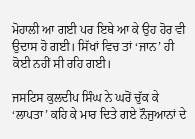ਮੋਹਾਲੀ ਆ ਗਈ ਪਰ ਇਥੇ ਆ ਕੇ ਉਹ ਹੋਰ ਵੀ ਉਦਾਸ ਹੋ ਗਈ। ਸਿੱਖਾਂ ਵਿਚ ਤਾਂ ‘ਜਾਨ’ ਹੀ ਕੋਈ ਨਹੀਂ ਸੀ ਰਹਿ ਗਈ।

ਜਸਟਿਸ ਕੁਲਦੀਪ ਸਿੰਘ ਨੇ ਘਰੋਂ ਚੁੱਕ ਕੇ ‘ਲਾਪਤਾ’ ਕਹਿ ਕੇ ਮਾਰ ਦਿਤੇ ਗਏ ਨੌਜੁਆਨਾਂ ਦੇ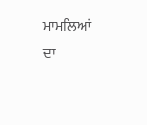ਮਾਮਲਿਆਂ ਦਾ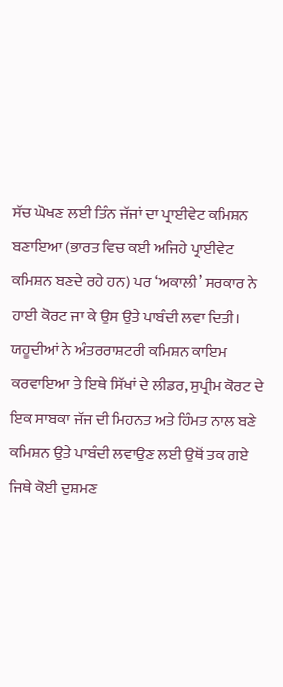ਸੱਚ ਘੋਖਣ ਲਈ ਤਿੰਨ ਜੱਜਾਂ ਦਾ ਪ੍ਰਾਈਵੇਟ ਕਮਿਸ਼ਨ ਬਣਾਇਆ (ਭਾਰਤ ਵਿਚ ਕਈ ਅਜਿਹੇ ਪ੍ਰਾਈਵੇਟ ਕਮਿਸ਼ਨ ਬਣਦੇ ਰਹੇ ਹਨ) ਪਰ ‘ਅਕਾਲੀ’ ਸਰਕਾਰ ਨੇ ਹਾਈ ਕੋਰਟ ਜਾ ਕੇ ਉਸ ਉਤੇ ਪਾਬੰਦੀ ਲਵਾ ਦਿਤੀ। ਯਹੂਦੀਆਂ ਨੇ ਅੰਤਰਰਾਸ਼ਟਰੀ ਕਮਿਸ਼ਨ ਕਾਇਮ ਕਰਵਾਇਆ ਤੇ ਇਥੇ ਸਿੱਖਾਂ ਦੇ ਲੀਡਰ, ਸੁਪ੍ਰੀਮ ਕੋਰਟ ਦੇ ਇਕ ਸਾਬਕਾ ਜੱਜ ਦੀ ਮਿਹਨਤ ਅਤੇ ਹਿੰਮਤ ਨਾਲ ਬਣੇ ਕਮਿਸ਼ਨ ਉਤੇ ਪਾਬੰਦੀ ਲਵਾਉਣ ਲਈ ਉਥੋਂ ਤਕ ਗਏ ਜਿਥੇ ਕੋਈ ਦੁਸ਼ਮਣ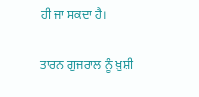ਹੀ ਜਾ ਸਕਦਾ ਹੈ।

ਤਾਰਨ ਗੁਜਰਾਲ ਨੂੰ ਖ਼ੁਸ਼ੀ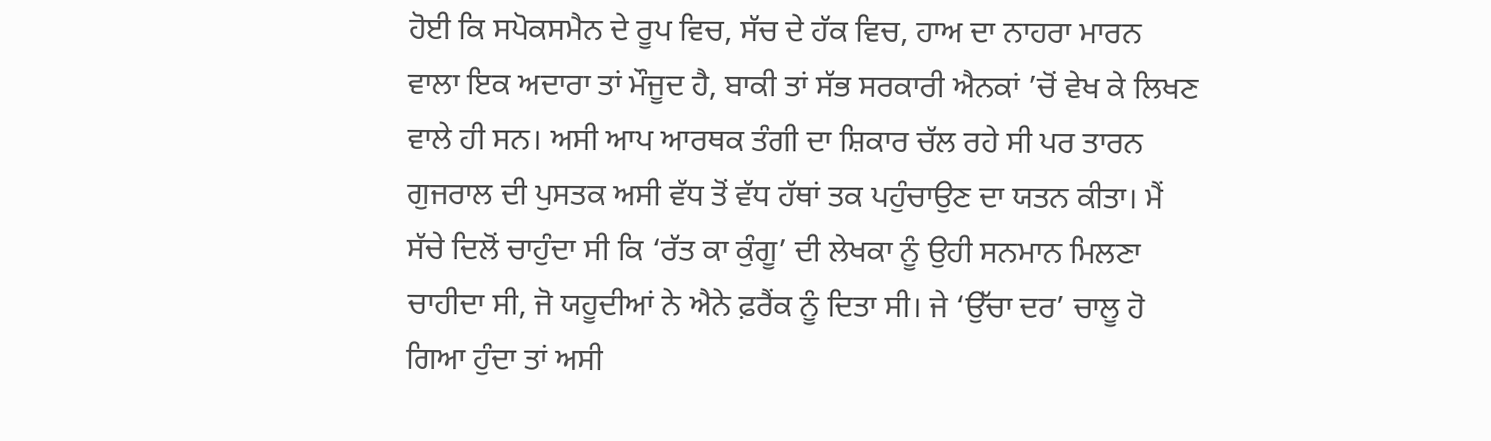ਹੋਈ ਕਿ ਸਪੋਕਸਮੈਨ ਦੇ ਰੂਪ ਵਿਚ, ਸੱਚ ਦੇ ਹੱਕ ਵਿਚ, ਹਾਅ ਦਾ ਨਾਹਰਾ ਮਾਰਨ ਵਾਲਾ ਇਕ ਅਦਾਰਾ ਤਾਂ ਮੌਜੂਦ ਹੈ, ਬਾਕੀ ਤਾਂ ਸੱਭ ਸਰਕਾਰੀ ਐਨਕਾਂ ’ਚੋਂ ਵੇਖ ਕੇ ਲਿਖਣ ਵਾਲੇ ਹੀ ਸਨ। ਅਸੀ ਆਪ ਆਰਥਕ ਤੰਗੀ ਦਾ ਸ਼ਿਕਾਰ ਚੱਲ ਰਹੇ ਸੀ ਪਰ ਤਾਰਨ ਗੁਜਰਾਲ ਦੀ ਪੁਸਤਕ ਅਸੀ ਵੱਧ ਤੋਂ ਵੱਧ ਹੱਥਾਂ ਤਕ ਪਹੁੰਚਾਉਣ ਦਾ ਯਤਨ ਕੀਤਾ। ਮੈਂ ਸੱਚੇ ਦਿਲੋਂ ਚਾਹੁੰਦਾ ਸੀ ਕਿ ‘ਰੱਤ ਕਾ ਕੁੰਗੂ’ ਦੀ ਲੇਖਕਾ ਨੂੰ ਉਹੀ ਸਨਮਾਨ ਮਿਲਣਾ ਚਾਹੀਦਾ ਸੀ, ਜੋ ਯਹੂਦੀਆਂ ਨੇ ਐਨੇ ਫ਼ਰੈਂਕ ਨੂੰ ਦਿਤਾ ਸੀ। ਜੇ ‘ਉੱਚਾ ਦਰ’ ਚਾਲੂ ਹੋ ਗਿਆ ਹੁੰਦਾ ਤਾਂ ਅਸੀ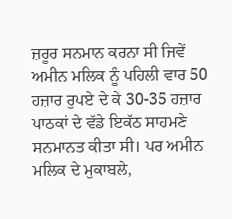ਜ਼ਰੂਰ ਸਨਮਾਨ ਕਰਨਾ ਸੀ ਜਿਵੇਂ ਅਮੀਨ ਮਲਿਕ ਨੂੰ ਪਹਿਲੀ ਵਾਰ 50 ਹਜ਼ਾਰ ਰੁਪਏ ਦੇ ਕੇ 30-35 ਹਜ਼ਾਰ ਪਾਠਕਾਂ ਦੇ ਵੱਡੇ ਇਕੱਠ ਸਾਹਮਣੇ ਸਨਮਾਨਤ ਕੀਤਾ ਸੀ। ਪਰ ਅਮੀਨ ਮਲਿਕ ਦੇ ਮੁਕਾਬਲੇ,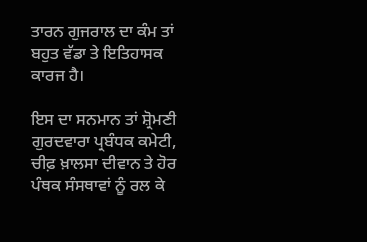ਤਾਰਨ ਗੁਜਰਾਲ ਦਾ ਕੰਮ ਤਾਂ ਬਹੁਤ ਵੱਡਾ ਤੇ ਇਤਿਹਾਸਕ ਕਾਰਜ ਹੈ।

ਇਸ ਦਾ ਸਨਮਾਨ ਤਾਂ ਸ਼੍ਰੋਮਣੀ ਗੁਰਦਵਾਰਾ ਪ੍ਰਬੰਧਕ ਕਮੇਟੀ, ਚੀਫ਼ ਖ਼ਾਲਸਾ ਦੀਵਾਨ ਤੇ ਹੋਰ ਪੰਥਕ ਸੰਸਥਾਵਾਂ ਨੂੰ ਰਲ ਕੇ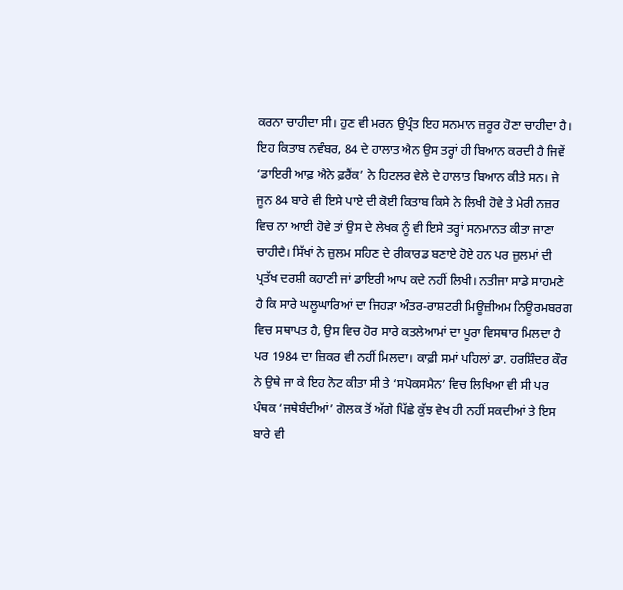ਕਰਨਾ ਚਾਹੀਦਾ ਸੀ। ਹੁਣ ਵੀ ਮਰਨ ਉਪ੍ਰੰਤ ਇਹ ਸਨਮਾਨ ਜ਼ਰੂਰ ਹੋਣਾ ਚਾਹੀਦਾ ਹੈ। ਇਹ ਕਿਤਾਬ ਨਵੰਬਰ, 84 ਦੇ ਹਾਲਾਤ ਐਨ ਉਸ ਤਰ੍ਹਾਂ ਹੀ ਬਿਆਨ ਕਰਦੀ ਹੈ ਜਿਵੇਂ ‘ਡਾਇਰੀ ਆਫ਼ ਐਨੇ ਫ਼ਰੈਂਕ’ ਨੇ ਹਿਟਲਰ ਵੇਲੇ ਦੇ ਹਾਲਾਤ ਬਿਆਨ ਕੀਤੇ ਸਨ। ਜੇ ਜੂਨ 84 ਬਾਰੇ ਵੀ ਇਸੇ ਪਾਏ ਦੀ ਕੋਈ ਕਿਤਾਬ ਕਿਸੇ ਨੇ ਲਿਖੀ ਹੋਵੇ ਤੇ ਮੇਰੀ ਨਜ਼ਰ ਵਿਚ ਨਾ ਆਈ ਹੋਵੇ ਤਾਂ ਉਸ ਦੇ ਲੇਖਕ ਨੂੰ ਵੀ ਇਸੇ ਤਰ੍ਹਾਂ ਸਨਮਾਨਤ ਕੀਤਾ ਜਾਣਾ ਚਾਹੀਦੈ। ਸਿੱਖਾਂ ਨੇ ਜ਼ੁਲਮ ਸਹਿਣ ਦੇ ਰੀਕਾਰਡ ਬਣਾਏ ਹੋਏ ਹਨ ਪਰ ਜ਼ੁਲਮਾਂ ਦੀ ਪ੍ਰਤੱਖ ਦਰਸ਼ੀ ਕਹਾਣੀ ਜਾਂ ਡਾਇਰੀ ਆਪ ਕਦੇ ਨਹੀਂ ਲਿਖੀ। ਨਤੀਜਾ ਸਾਡੇ ਸਾਹਮਣੇ ਹੈ ਕਿ ਸਾਰੇ ਘਲੂਘਾਰਿਆਂ ਦਾ ਜਿਹੜਾ ਅੰਤਰ-ਰਾਸ਼ਟਰੀ ਮਿਊਜ਼ੀਅਮ ਨਿਊਰਮਬਰਗ ਵਿਚ ਸਥਾਪਤ ਹੈ, ਉਸ ਵਿਚ ਹੋਰ ਸਾਰੇ ਕਤਲੇਆਮਾਂ ਦਾ ਪੂਰਾ ਵਿਸਥਾਰ ਮਿਲਦਾ ਹੈ ਪਰ 1984 ਦਾ ਜ਼ਿਕਰ ਵੀ ਨਹੀਂ ਮਿਲਦਾ। ਕਾਫ਼ੀ ਸਮਾਂ ਪਹਿਲਾਂ ਡਾ. ਹਰਸ਼ਿੰਦਰ ਕੌਰ ਨੇ ਉਥੇ ਜਾ ਕੇ ਇਹ ਨੋਟ ਕੀਤਾ ਸੀ ਤੇ ‘ਸਪੋਕਸਮੈਨ’ ਵਿਚ ਲਿਖਿਆ ਵੀ ਸੀ ਪਰ ਪੰਥਕ ‘ਜਥੇਬੰਦੀਆਂ’ ਗੋਲਕ ਤੋਂ ਅੱਗੇ ਪਿੱਛੇ ਕੁੱਝ ਵੇਖ ਹੀ ਨਹੀਂ ਸਕਦੀਆਂ ਤੇ ਇਸ ਬਾਰੇ ਵੀ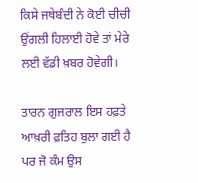ਕਿਸੇ ਜਥੇਬੰਦੀ ਨੇ ਕੋਈ ਚੀਚੀ ਉਂਗਲੀ ਹਿਲਾਈ ਹੋਵੇ ਤਾਂ ਮੇਰੇ ਲਈ ਵੱਡੀ ਖ਼ਬਰ ਹੋਵੇਗੀ।

ਤਾਰਨ ਗੁਜਰਾਲ ਇਸ ਹਫ਼ਤੇ ਆਖ਼ਰੀ ਫ਼ਤਿਹ ਬੁਲਾ ਗਈ ਹੈ ਪਰ ਜੋ ਕੰਮ ਉਸ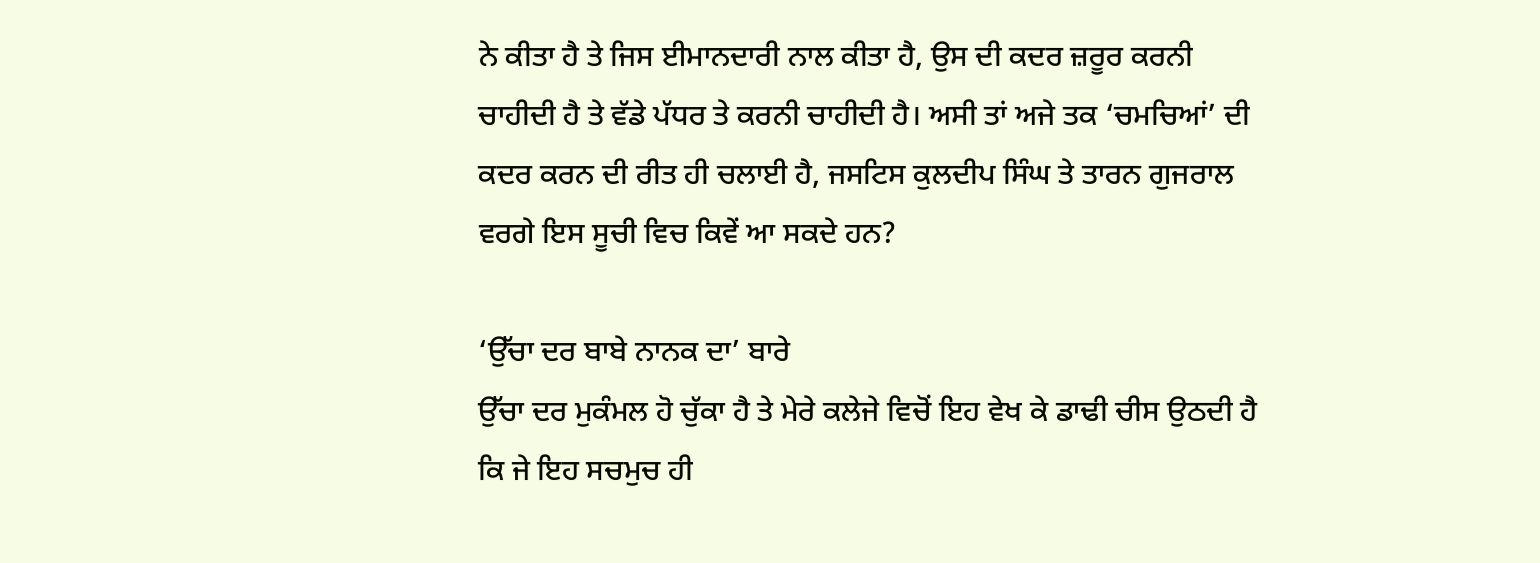ਨੇ ਕੀਤਾ ਹੈ ਤੇ ਜਿਸ ਈਮਾਨਦਾਰੀ ਨਾਲ ਕੀਤਾ ਹੈ, ਉਸ ਦੀ ਕਦਰ ਜ਼ਰੂਰ ਕਰਨੀ ਚਾਹੀਦੀ ਹੈ ਤੇ ਵੱਡੇ ਪੱਧਰ ਤੇ ਕਰਨੀ ਚਾਹੀਦੀ ਹੈ। ਅਸੀ ਤਾਂ ਅਜੇ ਤਕ ‘ਚਮਚਿਆਂ’ ਦੀ ਕਦਰ ਕਰਨ ਦੀ ਰੀਤ ਹੀ ਚਲਾਈ ਹੈ, ਜਸਟਿਸ ਕੁਲਦੀਪ ਸਿੰਘ ਤੇ ਤਾਰਨ ਗੁਜਰਾਲ ਵਰਗੇ ਇਸ ਸੂਚੀ ਵਿਚ ਕਿਵੇਂ ਆ ਸਕਦੇ ਹਨ?

‘ਉੱਚਾ ਦਰ ਬਾਬੇ ਨਾਨਕ ਦਾ’ ਬਾਰੇ
ਉੱਚਾ ਦਰ ਮੁਕੰਮਲ ਹੋ ਚੁੱਕਾ ਹੈ ਤੇ ਮੇਰੇ ਕਲੇਜੇ ਵਿਚੋਂ ਇਹ ਵੇਖ ਕੇ ਡਾਢੀ ਚੀਸ ਉਠਦੀ ਹੈ ਕਿ ਜੇ ਇਹ ਸਚਮੁਚ ਹੀ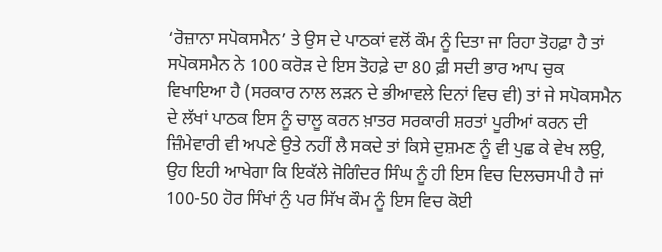‘ਰੋਜ਼ਾਨਾ ਸਪੋਕਸਮੈਨ’ ਤੇ ਉਸ ਦੇ ਪਾਠਕਾਂ ਵਲੋਂ ਕੌਮ ਨੂੰ ਦਿਤਾ ਜਾ ਰਿਹਾ ਤੋਹਫ਼ਾ ਹੈ ਤਾਂ ਸਪੋਕਸਮੈਨ ਨੇ 100 ਕਰੋੜ ਦੇ ਇਸ ਤੋਹਫ਼ੇ ਦਾ 80 ਫ਼ੀ ਸਦੀ ਭਾਰ ਆਪ ਚੁਕ ਵਿਖਾਇਆ ਹੈ (ਸਰਕਾਰ ਨਾਲ ਲੜਨ ਦੇ ਭੀਆਵਲੇ ਦਿਨਾਂ ਵਿਚ ਵੀ) ਤਾਂ ਜੇ ਸਪੋਕਸਮੈਨ ਦੇ ਲੱਖਾਂ ਪਾਠਕ ਇਸ ਨੂੰ ਚਾਲੂ ਕਰਨ ਖ਼ਾਤਰ ਸਰਕਾਰੀ ਸ਼ਰਤਾਂ ਪੂਰੀਆਂ ਕਰਨ ਦੀ ਜ਼ਿੰਮੇਵਾਰੀ ਵੀ ਅਪਣੇ ਉਤੇ ਨਹੀਂ ਲੈ ਸਕਦੇ ਤਾਂ ਕਿਸੇ ਦੁਸ਼ਮਣ ਨੂੰ ਵੀ ਪੁਛ ਕੇ ਵੇਖ ਲਉ, ਉਹ ਇਹੀ ਆਖੇਗਾ ਕਿ ਇਕੱਲੇ ਜੋਗਿੰਦਰ ਸਿੰਘ ਨੂੰ ਹੀ ਇਸ ਵਿਚ ਦਿਲਚਸਪੀ ਹੈ ਜਾਂ 100-50 ਹੋਰ ਸਿੰਖਾਂ ਨੁੰ ਪਰ ਸਿੱਖ ਕੌਮ ਨੂੰ ਇਸ ਵਿਚ ਕੋਈ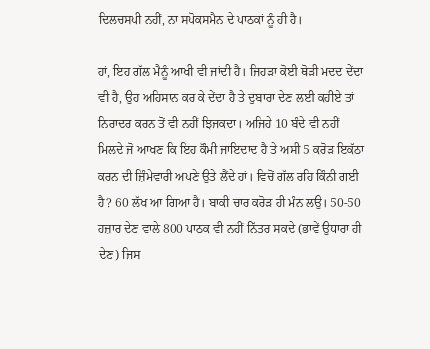ਦਿਲਚਸਪੀ ਨਹੀਂ, ਨਾ ਸਪੋਕਸਮੈਨ ਦੇ ਪਾਠਕਾਂ ਨੂੰ ਹੀ ਹੈ।

ਹਾਂ, ਇਹ ਗੱਲ ਮੈਨੂੰ ਆਖੀ ਵੀ ਜਾਂਦੀ ਹੈ। ਜਿਹੜਾ ਕੋਈ ਥੋੜੀ ਮਦਦ ਦੇਂਦਾ ਵੀ ਹੈ, ਉਹ ਅਹਿਸਾਨ ਕਰ ਕੇ ਦੇਂਦਾ ਹੈ ਤੇ ਦੁਬਾਰਾ ਦੇਣ ਲਈ ਕਹੀਏ ਤਾਂ ਨਿਰਾਦਰ ਕਰਨ ਤੋਂ ਵੀ ਨਹੀਂ ਝਿਜਕਦਾ। ਅਜਿਹੇ 10 ਬੰਦੇ ਵੀ ਨਹੀਂ ਮਿਲਦੇ ਜੋ ਆਖਣ ਕਿ ਇਹ ਕੌਮੀ ਜਾਇਦਾਦ ਹੈ ਤੇ ਅਸੀ 5 ਕਰੋੜ ਇਕੱਠਾ ਕਰਨ ਦੀ ਜ਼ਿੰਮੇਵਾਰੀ ਅਪਣੇ ਉਤੇ ਲੈਂਦੇ ਹਾਂ। ਵਿਚੋਂ ਗੱਲ ਰਹਿ ਕਿੰਨੀ ਗਈ ਹੈ? 60 ਲੱਖ ਆ ਗਿਆ ਹੈ। ਬਾਕੀ ਚਾਰ ਕਰੋੜ ਹੀ ਮੰਨ ਲਉ। 50-50 ਹਜ਼ਾਰ ਦੇਣ ਵਾਲੇ 800 ਪਾਠਕ ਵੀ ਨਹੀਂ ਨਿੱਤਰ ਸਕਦੇ (ਭਾਵੇਂ ਉਧਾਰਾ ਹੀ ਦੇਣ) ਜਿਸ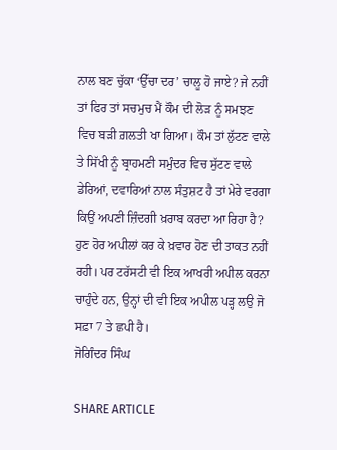ਨਾਲ ਬਣ ਚੁੱਕਾ ‘ਉੱਚਾ ਦਰ’ ਚਾਲੂ ਹੋ ਜਾਏ? ਜੇ ਨਹੀਂ ਤਾਂ ਫਿਰ ਤਾਂ ਸਚਮੁਚ ਮੈਂ ਕੌਮ ਦੀ ਲੋੜ ਨੂੰ ਸਮਝਣ ਵਿਚ ਬੜੀ ਗ਼ਲਤੀ ਖਾ ਗਿਆ। ਕੌਮ ਤਾਂ ਲੁੱਟਣ ਵਾਲੇ ਤੇ ਸਿੱਖੀ ਨੂੰ ਬ੍ਰਾਹਮਣੀ ਸਮੁੰਦਰ ਵਿਚ ਸੁੱਟਣ ਵਾਲੇ ਡੇਰਿਆਂ, ਦਵਾਰਿਆਂ ਨਾਲ ਸੰਤੁਸ਼ਟ ਹੈ ਤਾਂ ਮੇਰੇ ਵਰਗਾ ਕਿਉਂ ਅਪਣੀ ਜ਼ਿੰਦਗੀ ਖ਼ਰਾਬ ਕਰਦਾ ਆ ਰਿਹਾ ਹੈ? ਹੁਣ ਹੋਰ ਅਪੀਲਾਂ ਕਰ ਕੇ ਖ਼ਵਾਰ ਹੋਣ ਦੀ ਤਾਕਤ ਨਹੀਂ ਰਹੀ। ਪਰ ਟਰੱਸਟੀ ਵੀ ਇਕ ਆਖਰੀ ਅਪੀਲ ਕਰਨਾ ਚਾਹੁੰਦੇ ਹਨ, ਉਨ੍ਹਾਂ ਦੀ ਵੀ ਇਕ ਅਪੀਲ ਪੜ੍ਹ ਲਉ ਜੋ ਸਫ਼ਾ 7 ਤੇ ਛਪੀ ਹੈ।                                                                          ਜੋਗਿੰਦਰ ਸਿੰਘ

SHARE ARTICLE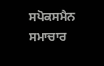ਸਪੋਕਸਮੈਨ ਸਮਾਚਾਰ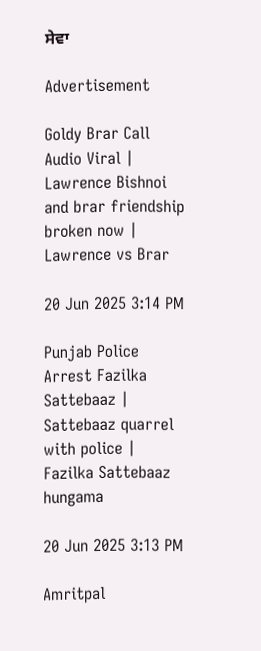ਸੇਵਾ

Advertisement

Goldy Brar Call Audio Viral | Lawrence Bishnoi and brar friendship broken now | Lawrence vs Brar

20 Jun 2025 3:14 PM

Punjab Police Arrest Fazilka Sattebaaz | Sattebaaz quarrel with police | Fazilka Sattebaaz hungama

20 Jun 2025 3:13 PM

Amritpal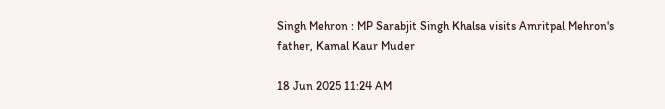Singh Mehron : MP Sarabjit Singh Khalsa visits Amritpal Mehron's father, Kamal Kaur Muder

18 Jun 2025 11:24 AM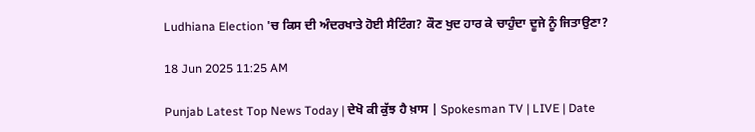Ludhiana Election 'ਚ ਕਿਸ ਦੀ ਅੰਦਰਖਾਤੇ ਹੋਈ ਸੈਟਿੰਗ? ਕੌਣ ਖੁਦ ਹਾਰ ਕੇ ਚਾਹੁੰਦਾ ਦੂਜੇ ਨੂੰ ਜਿਤਾਉਣਾ?

18 Jun 2025 11:25 AM

Punjab Latest Top News Today | ਦੇਖੋ ਕੀ ਕੁੱਝ ਹੈ ਖ਼ਾਸ | Spokesman TV | LIVE | Date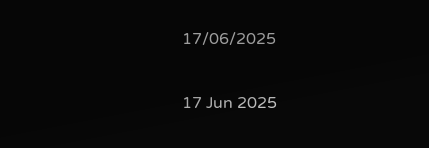17/06/2025

17 Jun 2025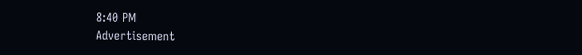8:40 PM
Advertisement